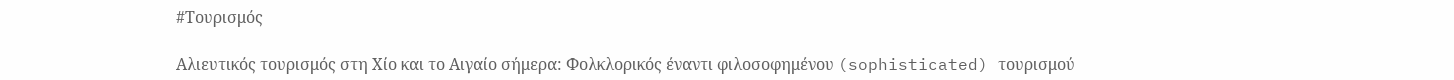#Τουρισμός

Αλιευτικός τουρισμός στη Χίο και το Αιγαίο σήμερα: Φολκλορικός έναντι φιλοσοφημένου (sophisticated) τουρισμού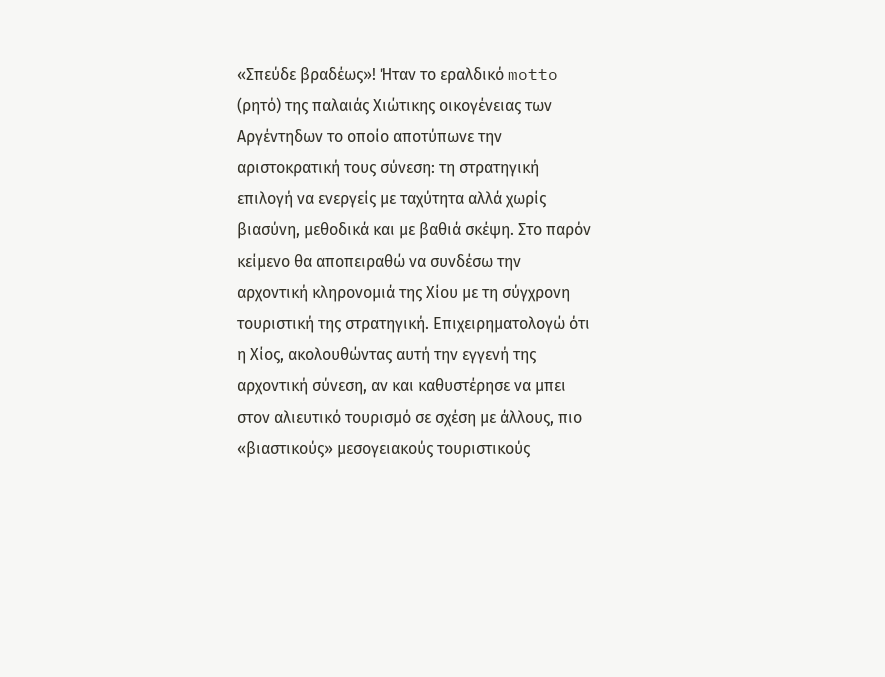«Σπεύδε βραδέως»! Ήταν το εραλδικό motto (ρητό) της παλαιάς Χιώτικης οικογένειας των Αργέντηδων το οποίο αποτύπωνε την αριστοκρατική τους σύνεση: τη στρατηγική επιλογή να ενεργείς με ταχύτητα αλλά χωρίς βιασύνη, μεθοδικά και με βαθιά σκέψη. Στο παρόν κείμενο θα αποπειραθώ να συνδέσω την αρχοντική κληρονομιά της Χίου με τη σύγχρονη τουριστική της στρατηγική. Επιχειρηματολογώ ότι η Χίος, ακολουθώντας αυτή την εγγενή της αρχοντική σύνεση, αν και καθυστέρησε να μπει στον αλιευτικό τουρισμό σε σχέση με άλλους, πιο «βιαστικούς» μεσογειακούς τουριστικούς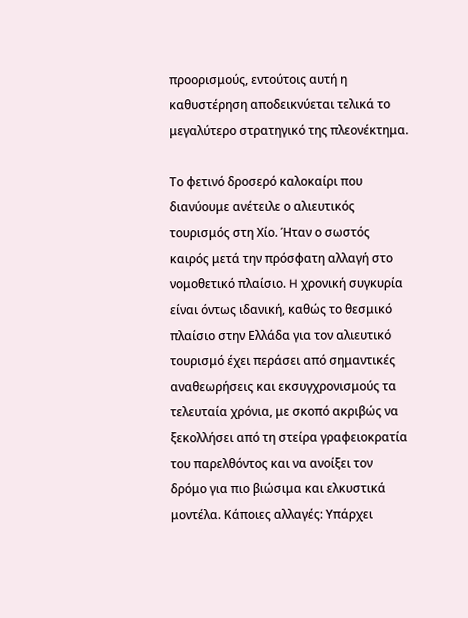προορισμούς, εντούτοις αυτή η καθυστέρηση αποδεικνύεται τελικά το μεγαλύτερο στρατηγικό της πλεονέκτημα.

Το φετινό δροσερό καλοκαίρι που διανύουμε ανέτειλε ο αλιευτικός τουρισμός στη Χίο. Ήταν ο σωστός καιρός μετά την πρόσφατη αλλαγή στο νομοθετικό πλαίσιο. H χρονική συγκυρία είναι όντως ιδανική, καθώς το θεσμικό πλαίσιο στην Ελλάδα για τον αλιευτικό τουρισμό έχει περάσει από σημαντικές αναθεωρήσεις και εκσυγχρονισμούς τα τελευταία χρόνια, με σκοπό ακριβώς να ξεκολλήσει από τη στείρα γραφειοκρατία του παρελθόντος και να ανοίξει τον δρόμο για πιο βιώσιμα και ελκυστικά μοντέλα. Κάποιες αλλαγές: Yπάρχει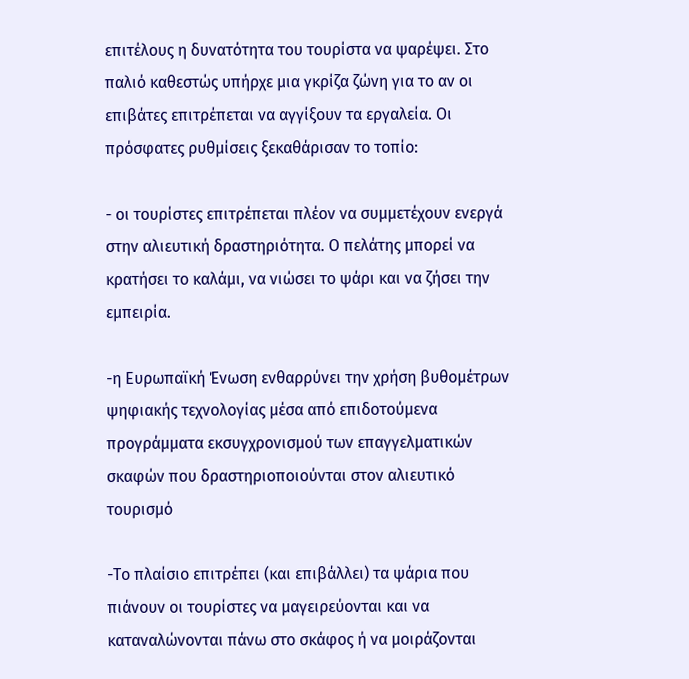επιτέλους η δυνατότητα του τουρίστα να ψαρέψει. Στο παλιό καθεστώς υπήρχε μια γκρίζα ζώνη για το αν οι επιβάτες επιτρέπεται να αγγίξουν τα εργαλεία. Οι πρόσφατες ρυθμίσεις ξεκαθάρισαν το τοπίο:

- οι τουρίστες επιτρέπεται πλέον να συμμετέχουν ενεργά στην αλιευτική δραστηριότητα. Ο πελάτης μπορεί να κρατήσει το καλάμι, να νιώσει το ψάρι και να ζήσει την εμπειρία.

-η Ευρωπαϊκή Ένωση ενθαρρύνει την χρήση βυθομέτρων ψηφιακής τεχνολογίας μέσα από επιδοτούμενα προγράμματα εκσυγχρονισμού των επαγγελματικών σκαφών που δραστηριοποιούνται στον αλιευτικό τουρισμό

-Το πλαίσιο επιτρέπει (και επιβάλλει) τα ψάρια που πιάνουν οι τουρίστες να μαγειρεύονται και να καταναλώνονται πάνω στο σκάφος ή να μοιράζονται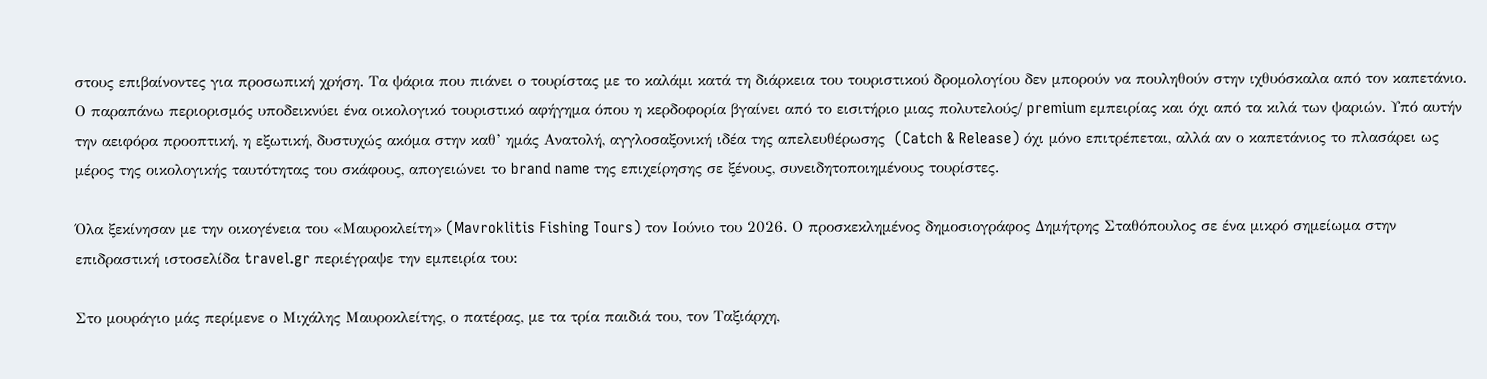στους επιβαίνοντες για προσωπική χρήση. Τα ψάρια που πιάνει ο τουρίστας με το καλάμι κατά τη διάρκεια του τουριστικού δρομολογίου δεν μπορούν να πουληθούν στην ιχθυόσκαλα από τον καπετάνιο. Ο παραπάνω περιορισμός υποδεικνύει ένα οικολογικό τουριστικό αφήγημα όπου η κερδοφορία βγαίνει από το εισιτήριο μιας πολυτελούς/ premium εμπειρίας και όχι από τα κιλά των ψαριών. Υπό αυτήν την αειφόρα προοπτική, η εξωτική, δυστυχώς ακόμα στην καθ’ ημάς Ανατολή, αγγλοσαξονική ιδέα της απελευθέρωσης  (Catch & Release) όχι μόνο επιτρέπεται, αλλά αν ο καπετάνιος το πλασάρει ως μέρος της οικολογικής ταυτότητας του σκάφους, απογειώνει το brand name της επιχείρησης σε ξένους, συνειδητοποιημένους τουρίστες.

Όλα ξεκίνησαν με την οικογένεια του «Μαυροκλείτη» (Mavroklitis Fishing Tours) τον Ιούνιο του 2026. Ο προσκεκλημένος δημοσιογράφος Δημήτρης Σταθόπουλος σε ένα μικρό σημείωμα στην επιδραστική ιστοσελίδα travel.gr περιέγραψε την εμπειρία του:

Στο μουράγιο μάς περίμενε ο Μιχάλης Μαυροκλείτης, ο πατέρας, με τα τρία παιδιά του, τον Ταξιάρχη,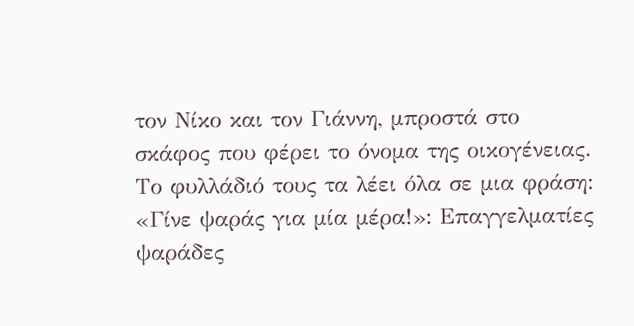τον Νίκο και τον Γιάννη, μπροστά στο σκάφος που φέρει το όνομα της οικογένειας. Το φυλλάδιό τους τα λέει όλα σε μια φράση: «Γίνε ψαράς για μία μέρα!»: Επαγγελματίες ψαράδες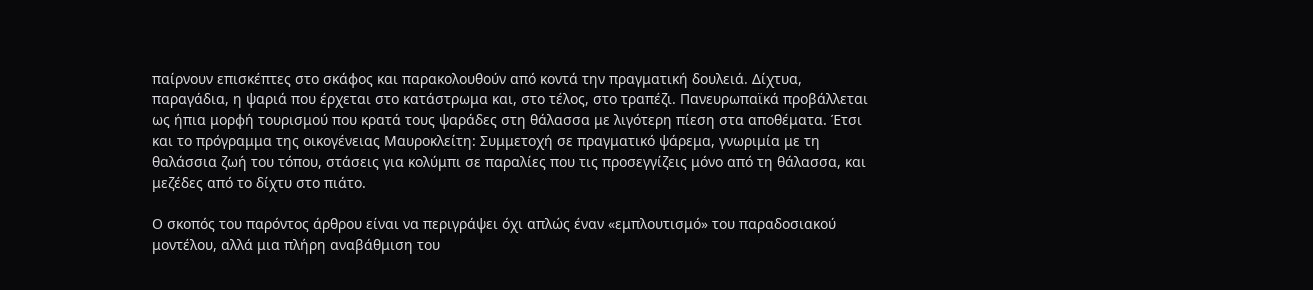παίρνουν επισκέπτες στο σκάφος και παρακολουθούν από κοντά την πραγματική δουλειά. Δίχτυα, παραγάδια, η ψαριά που έρχεται στο κατάστρωμα και, στο τέλος, στο τραπέζι. Πανευρωπαϊκά προβάλλεται ως ήπια μορφή τουρισμού που κρατά τους ψαράδες στη θάλασσα με λιγότερη πίεση στα αποθέματα. Έτσι και το πρόγραμμα της οικογένειας Μαυροκλείτη: Συμμετοχή σε πραγματικό ψάρεμα, γνωριμία με τη θαλάσσια ζωή του τόπου, στάσεις για κολύμπι σε παραλίες που τις προσεγγίζεις μόνο από τη θάλασσα, και μεζέδες από το δίχτυ στο πιάτο.

Ο σκοπός του παρόντος άρθρου είναι να περιγράψει όχι απλώς έναν «εμπλουτισμό» του παραδοσιακού μοντέλου, αλλά μια πλήρη αναβάθμιση του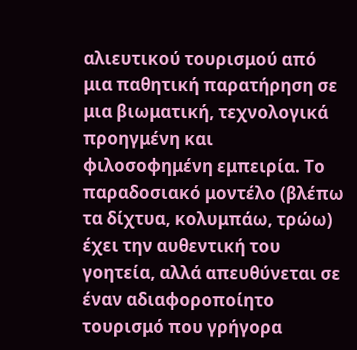αλιευτικού τουρισμού από μια παθητική παρατήρηση σε μια βιωματική, τεχνολογικά προηγμένη και φιλοσοφημένη εμπειρία. Το παραδοσιακό μοντέλο (βλέπω τα δίχτυα, κολυμπάω, τρώω) έχει την αυθεντική του γοητεία, αλλά απευθύνεται σε έναν αδιαφοροποίητο τουρισμό που γρήγορα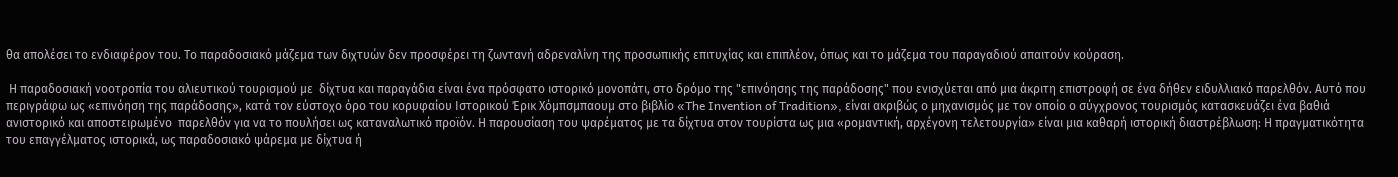θα απολέσει το ενδιαφέρον του. Το παραδοσιακό μάζεμα των διχτυών δεν προσφέρει τη ζωντανή αδρεναλίνη της προσωπικής επιτυχίας και επιπλέον, όπως και το μάζεμα του παραγαδιού απαιτούν κούραση.

 Η παραδοσιακή νοοτροπία του αλιευτικού τουρισμού με  δίχτυα και παραγάδια είναι ένα πρόσφατο ιστορικό μονοπάτι, στο δρόμο της "επινόησης της παράδοσης" που ενισχύεται από μια άκριτη επιστροφή σε ένα δήθεν ειδυλλιακό παρελθόν. Αυτό που περιγράφω ως «επινόηση της παράδοσης», κατά τον εύστοχο όρο του κορυφαίου Ιστορικού Έρικ Χόμπσμπαουμ στο βιβλίο «The Invention of Tradition», είναι ακριβώς ο μηχανισμός με τον οποίο ο σύγχρονος τουρισμός κατασκευάζει ένα βαθιά ανιστορικό και αποστειρωμένο  παρελθόν για να το πουλήσει ως καταναλωτικό προϊόν. Η παρουσίαση του ψαρέματος με τα δίχτυα στον τουρίστα ως μια «ρομαντική, αρχέγονη τελετουργία» είναι μια καθαρή ιστορική διαστρέβλωση: Η πραγματικότητα του επαγγέλματος ιστορικά, ως παραδοσιακό ψάρεμα με δίχτυα ή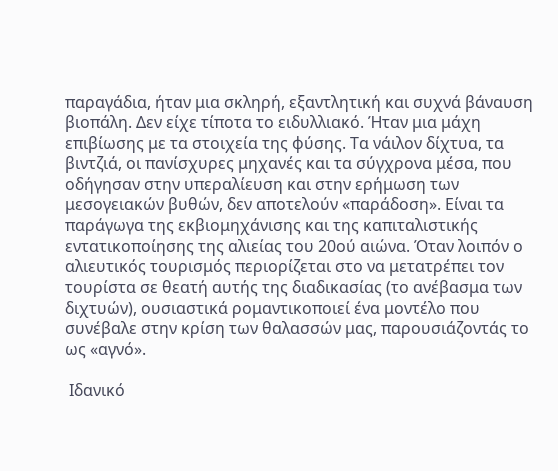παραγάδια, ήταν μια σκληρή, εξαντλητική και συχνά βάναυση βιοπάλη. Δεν είχε τίποτα το ειδυλλιακό. Ήταν μια μάχη επιβίωσης με τα στοιχεία της φύσης. Τα νάιλον δίχτυα, τα βιντζιά, οι πανίσχυρες μηχανές και τα σύγχρονα μέσα, που οδήγησαν στην υπεραλίευση και στην ερήμωση των μεσογειακών βυθών, δεν αποτελούν «παράδοση». Είναι τα παράγωγα της εκβιομηχάνισης και της καπιταλιστικής εντατικοποίησης της αλιείας του 20ού αιώνα. Όταν λοιπόν ο αλιευτικός τουρισμός περιορίζεται στο να μετατρέπει τον τουρίστα σε θεατή αυτής της διαδικασίας (το ανέβασμα των διχτυών), ουσιαστικά ρομαντικοποιεί ένα μοντέλο που συνέβαλε στην κρίση των θαλασσών μας, παρουσιάζοντάς το ως «αγνό».

 Ιδανικό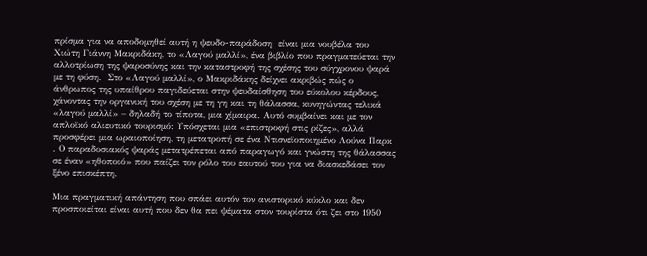πρίσμα για να αποδομηθεί αυτή η ψευδο-παράδοση  είναι μια νουβέλα του Χιώτη Γιάννη Μακριδάκη, το «Λαγού μαλλί», ένα βιβλίο που πραγματεύεται την αλλοτρίωση της ψαροσύνης και την καταστροφή της σχέσης του σύγχρονου ψαρά με τη φύση.  Στο «Λαγού μαλλί», ο Μακριδάκης δείχνει ακριβώς πώς ο άνθρωπος της υπαίθρου παγιδεύεται στην ψευδαίσθηση του εύκολου κέρδους, χάνοντας την οργανική του σχέση με τη γη και τη θάλασσα, κυνηγώντας τελικά «λαγού μαλλί» – δηλαδή το τίποτα, μια χίμαιρα. Αυτό συμβαίνει και με τον απλοϊκό αλιευτικό τουρισμό: Υπόσχεται μια «επιστροφή στις ρίζες», αλλά προσφέρει μια ωραιοποίηση, τη μετατροπή σε ένα Ντισνεϊοποιημένο Λούνα Παρκ . Ο παραδοσιακός ψαράς μετατρέπεται από παραγωγό και γνώστη της θάλασσας σε έναν «ηθοποιό» που παίζει τον ρόλο του εαυτού του για να διασκεδάσει τον ξένο επισκέπτη.

Μια πραγματική απάντηση που σπάει αυτόν τον ανιστορικό κύκλο και δεν προσποιείται είναι αυτή που δεν θα πει ψέματα στον τουρίστα ότι ζει στο 1950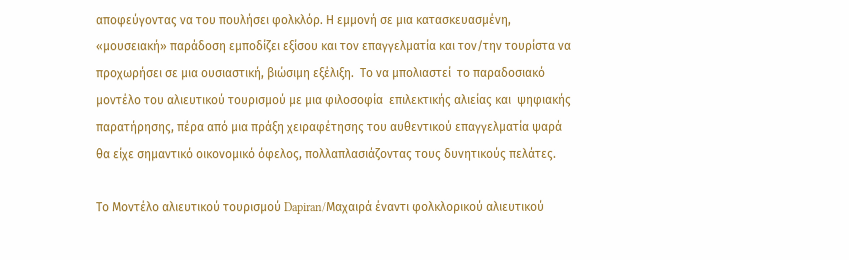αποφεύγοντας να του πουλήσει φολκλόρ. Η εμμονή σε μια κατασκευασμένη, «μουσειακή» παράδοση εμποδίζει εξίσου και τον επαγγελματία και τον/την τουρίστα να προχωρήσει σε μια ουσιαστική, βιώσιμη εξέλιξη.  Το να μπολιαστεί  το παραδοσιακό μοντέλο του αλιευτικού τουρισμού με μια φιλοσοφία  επιλεκτικής αλιείας και  ψηφιακής παρατήρησης, πέρα από μια πράξη χειραφέτησης του αυθεντικού επαγγελματία ψαρά  θα είχε σημαντικό οικονομικό όφελος, πολλαπλασιάζοντας τους δυνητικούς πελάτες.

Το Μοντέλο αλιευτικού τουρισμού Dapiran/Μαχαιρά έναντι φολκλορικού αλιευτικού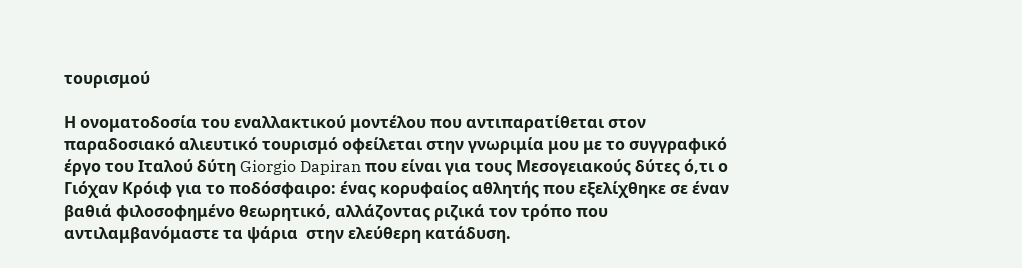τουρισμού

Η ονοματοδοσία του εναλλακτικού μοντέλου που αντιπαρατίθεται στον παραδοσιακό αλιευτικό τουρισμό οφείλεται στην γνωριμία μου με το συγγραφικό έργο του Ιταλού δύτη Giorgio Dapiran που είναι για τους Μεσογειακούς δύτες ό,τι ο Γιόχαν Κρόιφ για το ποδόσφαιρο: ένας κορυφαίος αθλητής που εξελίχθηκε σε έναν βαθιά φιλοσοφημένο θεωρητικό, αλλάζοντας ριζικά τον τρόπο που αντιλαμβανόμαστε τα ψάρια  στην ελεύθερη κατάδυση.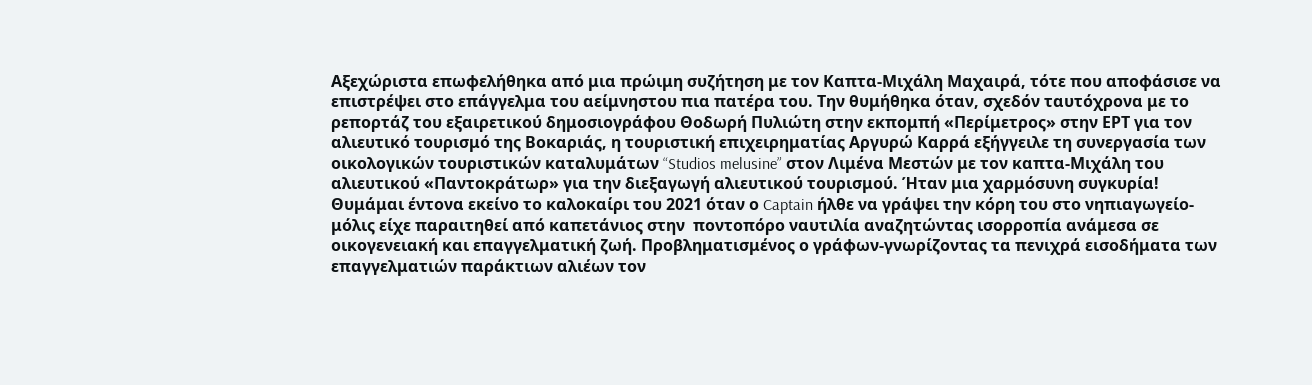Αξεχώριστα επωφελήθηκα από μια πρώιμη συζήτηση με τον Καπτα-Μιχάλη Μαχαιρά, τότε που αποφάσισε να επιστρέψει στο επάγγελμα του αείμνηστου πια πατέρα του. Την θυμήθηκα όταν, σχεδόν ταυτόχρονα με το ρεπορτάζ του εξαιρετικού δημοσιογράφου Θοδωρή Πυλιώτη στην εκπομπή «Περίμετρος» στην ΕΡΤ για τον αλιευτικό τουρισμό της Βοκαριάς, η τουριστική επιχειρηματίας Αργυρώ Καρρά εξήγγειλε τη συνεργασία των oικολογικών τουριστικών καταλυμάτων “Studios melusine” στον Λιμένα Μεστών με τον καπτα-Μιχάλη του αλιευτικού «Παντοκράτωρ» για την διεξαγωγή αλιευτικού τουρισμού. Ήταν μια χαρμόσυνη συγκυρία! Θυμάμαι έντονα εκείνο τo καλοκαίρι του 2021 όταν ο Captain ήλθε να γράψει την κόρη του στο νηπιαγωγείο-μόλις είχε παραιτηθεί από καπετάνιος στην  ποντοπόρο ναυτιλία αναζητώντας ισορροπία ανάμεσα σε οικογενειακή και επαγγελματική ζωή. Προβληματισμένος ο γράφων-γνωρίζοντας τα πενιχρά εισοδήματα των επαγγελματιών παράκτιων αλιέων τον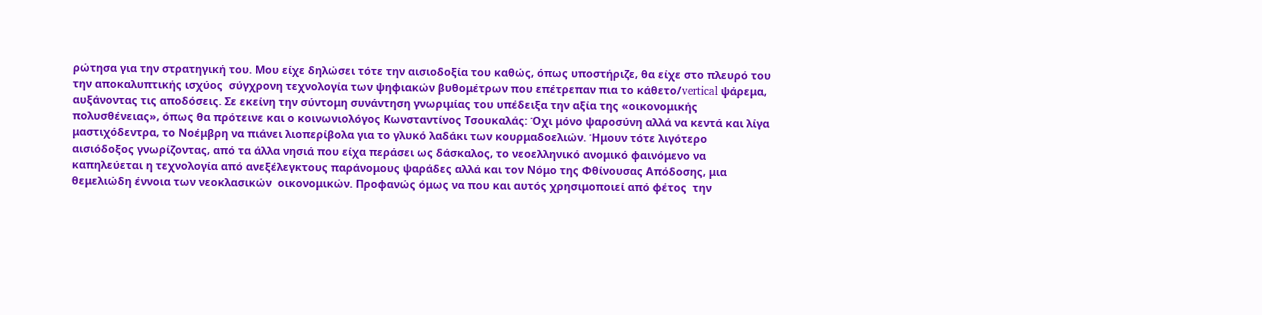ρώτησα για την στρατηγική του. Μου είχε δηλώσει τότε την αισιοδοξία του καθώς, όπως υποστήριζε, θα είχε στο πλευρό του την αποκαλυπτικής ισχύος  σύγχρονη τεχνολογία των ψηφιακών βυθομέτρων που επέτρεπαν πια το κάθετο/vertical ψάρεμα, αυξάνοντας τις αποδόσεις. Σε εκείνη την σύντομη συνάντηση γνωριμίας του υπέδειξα την αξία της «οικονομικής πολυσθένειας», όπως θα πρότεινε και ο κοινωνιολόγος Κωνσταντίνος Τσουκαλάς: Όχι μόνο ψαροσύνη αλλά να κεντά και λίγα μαστιχόδεντρα, το Νοέμβρη να πιάνει λιοπερίβολα για το γλυκό λαδάκι των κουρμαδοελιών. Ήμουν τότε λιγότερο αισιόδοξος γνωρίζοντας, από τα άλλα νησιά που είχα περάσει ως δάσκαλος, το νεοελληνικό ανομικό φαινόμενο να καπηλεύεται η τεχνολογία από ανεξέλεγκτους παράνομους ψαράδες αλλά και τον Νόμο της Φθίνουσας Απόδοσης, μια θεμελιώδη έννοια των νεοκλασικών  οικονομικών. Προφανώς όμως να που και αυτός χρησιμοποιεί από φέτος  την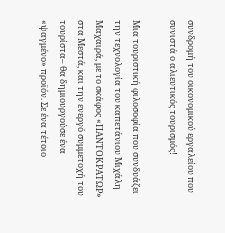συνδρομή του οικονομικού εργαλείου που συνιστά ο αλιευτικός τουρισμός!

Μια τουριστική φιλοσοφία που συνδυάζει την τεχνολογία του καπετάνιου Μιχάλη Μαχαιρά, με το σκάφος «ΠΑΝΤΟΚΡΑΤΩΡ» στα Μεστά, και την ενεργό συμμετοχή του τουρίστα– θα δημιουργούσε ένα  «ψαγμένο» προϊόν. Σε ένα τέτοιο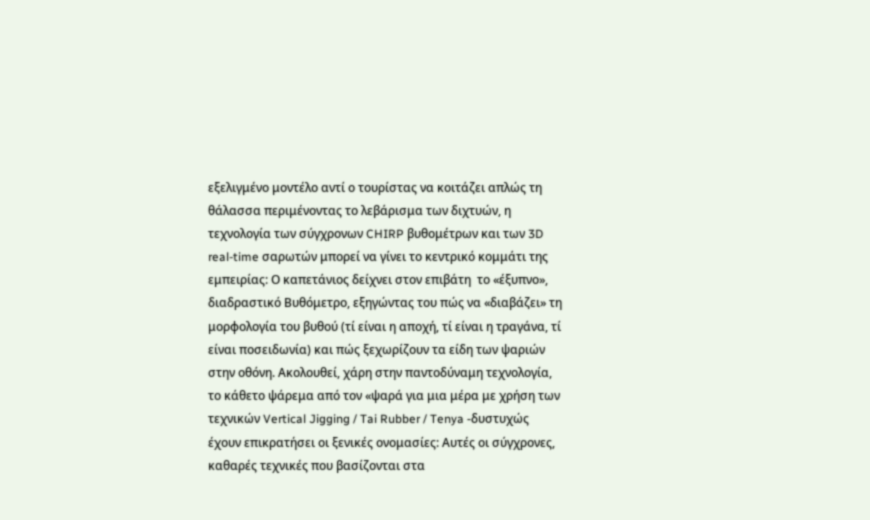εξελιγμένο μοντέλο αντί ο τουρίστας να κοιτάζει απλώς τη θάλασσα περιμένοντας το λεβάρισμα των διχτυών, η τεχνολογία των σύγχρονων CHIRP βυθομέτρων και των 3D real-time σαρωτών μπορεί να γίνει το κεντρικό κομμάτι της εμπειρίας: Ο καπετάνιος δείχνει στον επιβάτη  το «έξυπνο», διαδραστικό Βυθόμετρο, εξηγώντας του πώς να «διαβάζει» τη μορφολογία του βυθού (τί είναι η αποχή, τί είναι η τραγάνα, τί είναι ποσειδωνία) και πώς ξεχωρίζουν τα είδη των ψαριών στην οθόνη. Ακολουθεί, χάρη στην παντοδύναμη τεχνολογία, το κάθετο ψάρεμα από τον «ψαρά για μια μέρα με χρήση των τεχνικών Vertical Jigging / Tai Rubber / Tenya -δυστυχώς έχουν επικρατήσει οι ξενικές ονομασίες: Αυτές οι σύγχρονες, καθαρές τεχνικές που βασίζονται στα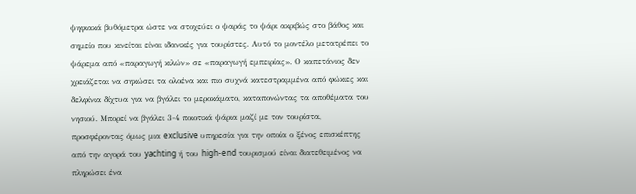ψηφιακά βυθόμετρα ώστε να στοχεύει ο ψαράς το ψάρι ακριβώς στο βάθος και σημείο που κινείται είναι ιδανικές για τουρίστες. Αυτό το μοντέλο μετατρέπει το ψάρεμα από «παραγωγή κιλών» σε «παραγωγή εμπειρίας». Ο καπετάνιος δεν χρειάζεται να σηκώσει τα ολοένα και πιο συχνά κατεστραμμένα από φώκιες και δελφίνια δίχτυα για να βγάλει το μεροκάματο, καταπονώντας τα αποθέματα του νησιού. Μπορεί να βγάλει 3-4 ποιοτικά ψάρια μαζί με τον τουρίστα, προσφέροντας όμως μια exclusive υπηρεσία για την οποία ο ξένος επισκέπτης  από την αγορά του yachting ή του high-end τουρισμού είναι διατεθειμένος να πληρώσει ένα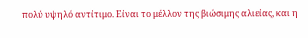πολύ υψηλό αντίτιμο. Είναι το μέλλον της βιώσιμης αλιείας, και η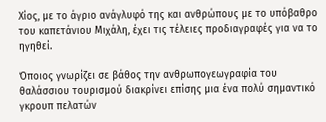Χίος, με το άγριο ανάγλυφό της και ανθρώπους με το υπόβαθρο του καπετάνιου Μιχάλη, έχει τις τέλειες προδιαγραφές για να το ηγηθεί.

Όποιος γνωρίζει σε βάθος την ανθρωπογεωγραφία του θαλάσσιου τουρισμού διακρίνει επίσης μια ένα πολύ σημαντικό γκρουπ πελατών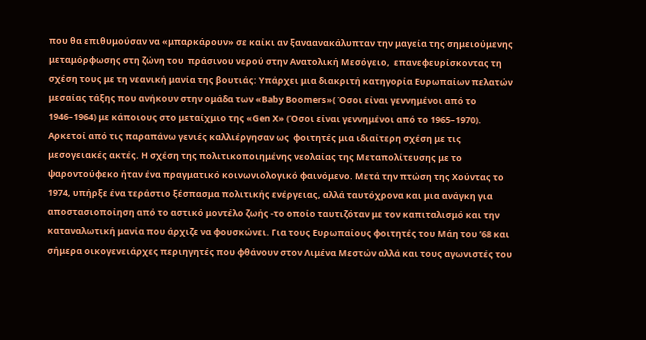που θα επιθυμούσαν να «μπαρκάρουν» σε καίκι αν ξαναανακάλυπταν την μαγεία της σημειούμενης μεταμόρφωσης στη ζώνη του  πράσινου νερού στην Ανατολική Μεσόγειο,  επανεφευρίσκοντας τη σχέση τους με τη νεανική μανία της βουτιάς: Υπάρχει μια διακριτή κατηγορία Ευρωπαίων πελατών μεσαίας τάξης που ανήκουν στην ομάδα των «Baby Boomers»( Όσοι είναι γεννημένοι από το 1946–1964) με κάποιους στο μεταίχμιο της «Gen X» (Όσοι είναι γεννημένοι από το 1965–1970). Aρκετοί από τις παραπάνω γενιές καλλιέργησαν ως  φοιτητές μια ιδιαίτερη σχέση με τις μεσογειακές ακτές. Η σχέση της πολιτικοποιημένης νεολαίας της Μεταπολίτευσης με το ψαροντούφεκο ήταν ένα πραγματικό κοινωνιολογικό φαινόμενο. Μετά την πτώση της Χούντας το 1974, υπήρξε ένα τεράστιο ξέσπασμα πολιτικής ενέργειας, αλλά ταυτόχρονα και μια ανάγκη για αποστασιοποίηση από το αστικό μοντέλο ζωής -το οποίο ταυτιζόταν με τον καπιταλισμό και την καταναλωτική μανία που άρχιζε να φουσκώνει. Για τους Ευρωπαίους φοιτητές του Μάη του ’68 και σήμερα οικογενειάρχες περιηγητές που φθάνουν στον Λιμένα Μεστών αλλά και τους αγωνιστές του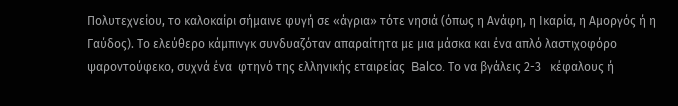Πολυτεχνείου, το καλοκαίρι σήμαινε φυγή σε «άγρια» τότε νησιά (όπως η Ανάφη, η Ικαρία, η Αμοργός ή η Γαύδος). Το ελεύθερο κάμπινγκ συνδυαζόταν απαραίτητα με μια μάσκα και ένα απλό λαστιχοφόρο ψαροντούφεκο, συχνά ένα  φτηνό της ελληνικής εταιρείας  Balco. Το να βγάλεις 2-3   κέφαλους ή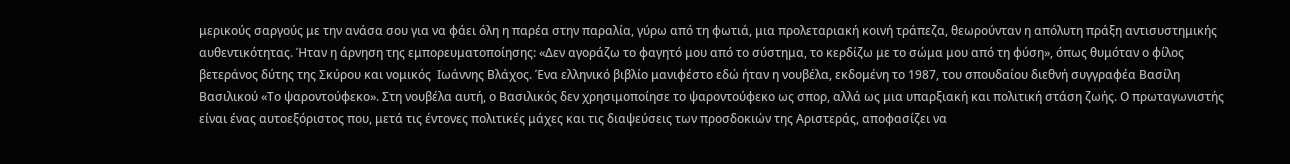μερικούς σαργούς με την ανάσα σου για να φάει όλη η παρέα στην παραλία, γύρω από τη φωτιά, μια προλεταριακή κοινή τράπεζα, θεωρούνταν η απόλυτη πράξη αντισυστημικής αυθεντικότητας. Ήταν η άρνηση της εμπορευματοποίησης: «Δεν αγοράζω το φαγητό μου από το σύστημα, το κερδίζω με το σώμα μου από τη φύση», όπως θυμόταν ο φίλος βετεράνος δύτης της Σκύρου και νομικός  Ιωάννης Βλάχος. Ένα ελληνικό βιβλίο μανιφέστο εδώ ήταν η νουβέλα, εκδομένη το 1987, του σπουδαίου διεθνή συγγραφέα Βασίλη Βασιλικού «Το ψαροντούφεκο». Στη νουβέλα αυτή, ο Βασιλικός δεν χρησιμοποίησε το ψαροντούφεκο ως σπορ, αλλά ως μια υπαρξιακή και πολιτική στάση ζωής. Ο πρωταγωνιστής είναι ένας αυτοεξόριστος που, μετά τις έντονες πολιτικές μάχες και τις διαψεύσεις των προσδοκιών της Αριστεράς, αποφασίζει να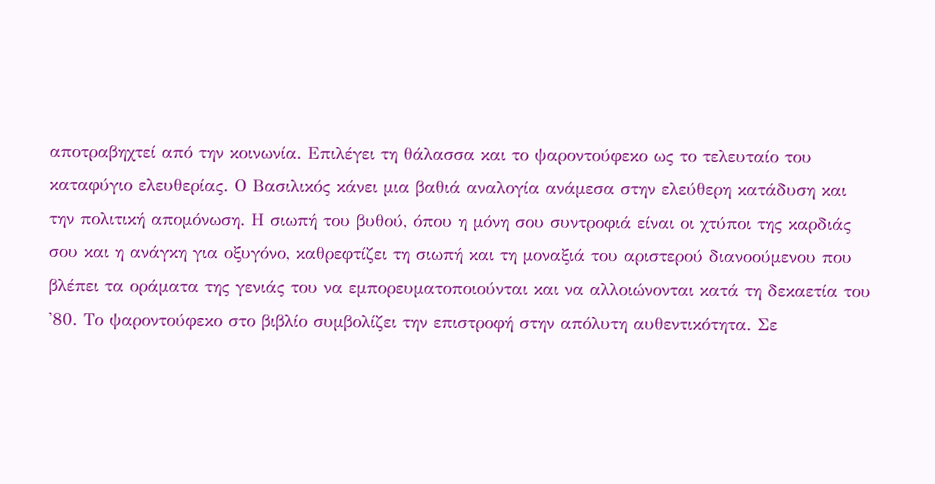αποτραβηχτεί από την κοινωνία. Επιλέγει τη θάλασσα και το ψαροντούφεκο ως το τελευταίο του καταφύγιο ελευθερίας. Ο Βασιλικός κάνει μια βαθιά αναλογία ανάμεσα στην ελεύθερη κατάδυση και την πολιτική απομόνωση. Η σιωπή του βυθού, όπου η μόνη σου συντροφιά είναι οι χτύποι της καρδιάς σου και η ανάγκη για οξυγόνο, καθρεφτίζει τη σιωπή και τη μοναξιά του αριστερού διανοούμενου που βλέπει τα οράματα της γενιάς του να εμπορευματοποιούνται και να αλλοιώνονται κατά τη δεκαετία του '80. Το ψαροντούφεκο στο βιβλίο συμβολίζει την επιστροφή στην απόλυτη αυθεντικότητα. Σε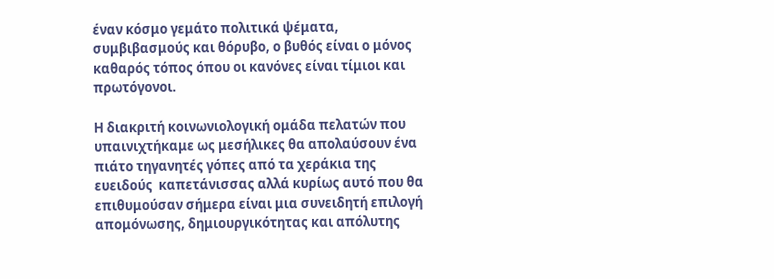έναν κόσμο γεμάτο πολιτικά ψέματα, συμβιβασμούς και θόρυβο, ο βυθός είναι ο μόνος καθαρός τόπος όπου οι κανόνες είναι τίμιοι και πρωτόγονοι.

Η διακριτή κοινωνιολογική ομάδα πελατών που υπαινιχτήκαμε ως μεσήλικες θα απολαύσουν ένα πιάτο τηγανητές γόπες από τα χεράκια της ευειδούς  καπετάνισσας αλλά κυρίως αυτό που θα επιθυμούσαν σήμερα είναι μια συνειδητή επιλογή απομόνωσης, δημιουργικότητας και απόλυτης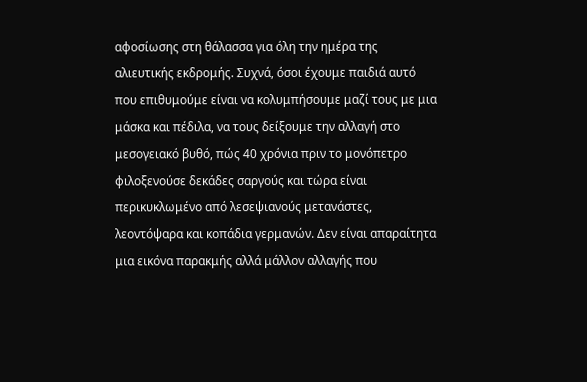αφοσίωσης στη θάλασσα για όλη την ημέρα της αλιευτικής εκδρομής. Συχνά, όσοι έχουμε παιδιά αυτό που επιθυμούμε είναι να κολυμπήσουμε μαζί τους με μια μάσκα και πέδιλα, να τους δείξουμε την αλλαγή στο μεσογειακό βυθό, πώς 40 χρόνια πριν το μονόπετρο φιλοξενούσε δεκάδες σαργούς και τώρα είναι περικυκλωμένο από λεσεψιανούς μετανάστες, λεοντόψαρα και κοπάδια γερμανών. Δεν είναι απαραίτητα μια εικόνα παρακμής αλλά μάλλον αλλαγής που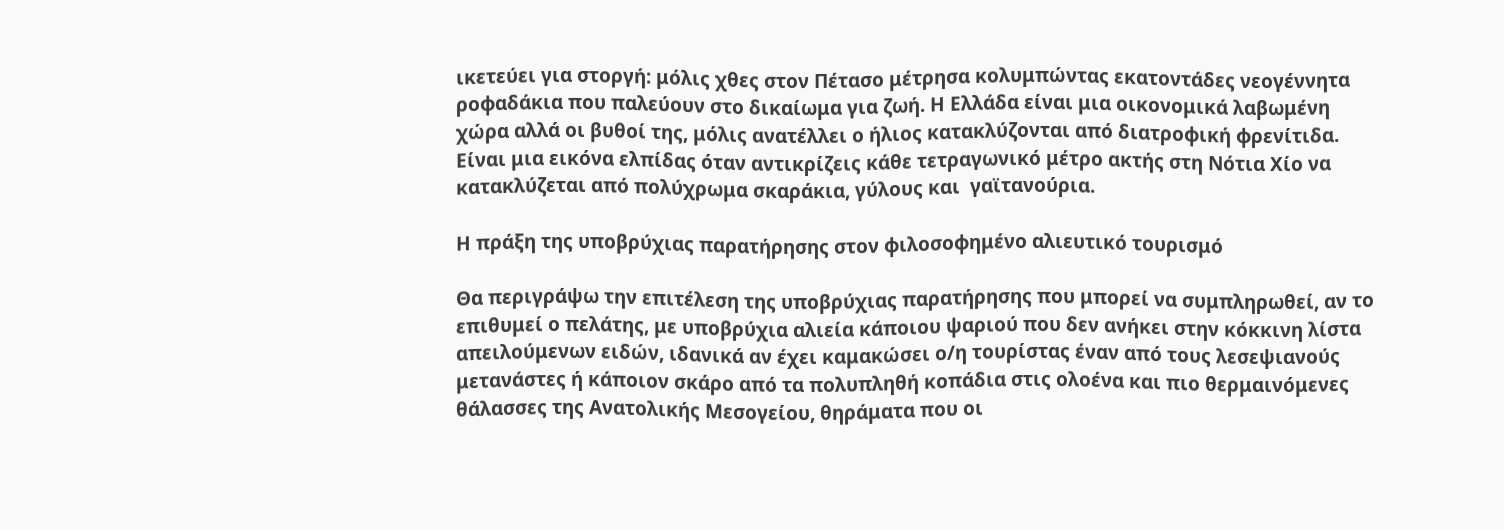ικετεύει για στοργή: μόλις χθες στον Πέτασο μέτρησα κολυμπώντας εκατοντάδες νεογέννητα ροφαδάκια που παλεύουν στο δικαίωμα για ζωή. Η Ελλάδα είναι μια οικονομικά λαβωμένη χώρα αλλά οι βυθοί της, μόλις ανατέλλει ο ήλιος κατακλύζονται από διατροφική φρενίτιδα. Είναι μια εικόνα ελπίδας όταν αντικρίζεις κάθε τετραγωνικό μέτρο ακτής στη Νότια Χίο να κατακλύζεται από πολύχρωμα σκαράκια, γύλους και  γαϊτανούρια.

Η πράξη της υποβρύχιας παρατήρησης στον φιλοσοφημένο αλιευτικό τουρισμό

Θα περιγράψω την επιτέλεση της υποβρύχιας παρατήρησης που μπορεί να συμπληρωθεί, αν το επιθυμεί ο πελάτης, με υποβρύχια αλιεία κάποιου ψαριού που δεν ανήκει στην κόκκινη λίστα απειλούμενων ειδών, ιδανικά αν έχει καμακώσει ο/η τουρίστας έναν από τους λεσεψιανούς μετανάστες ή κάποιον σκάρο από τα πολυπληθή κοπάδια στις ολοένα και πιο θερμαινόμενες θάλασσες της Ανατολικής Μεσογείου, θηράματα που οι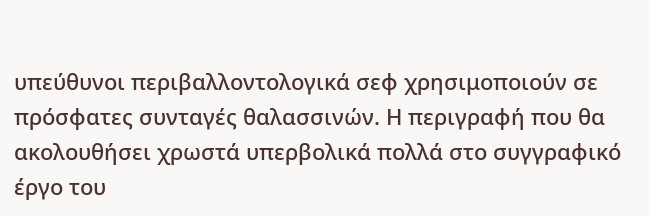υπεύθυνοι περιβαλλοντολογικά σεφ χρησιμοποιούν σε πρόσφατες συνταγές θαλασσινών. Η περιγραφή που θα ακολουθήσει χρωστά υπερβολικά πολλά στο συγγραφικό έργο του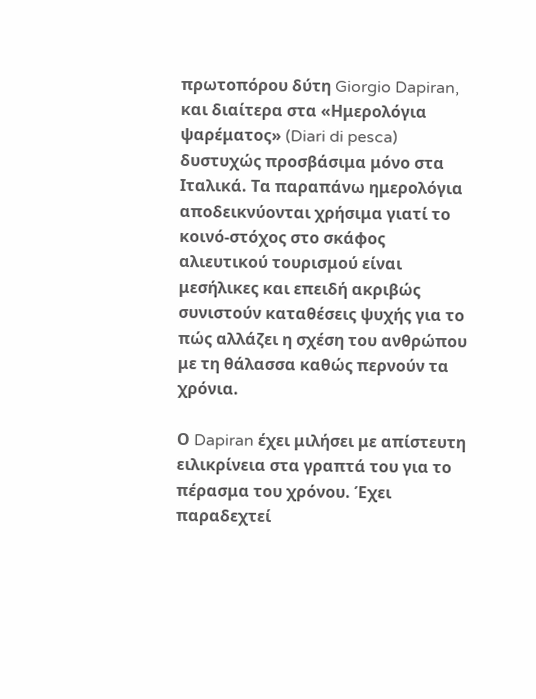πρωτοπόρου δύτη Giorgio Dapiran, και διαίτερα στα «Ημερολόγια ψαρέματος» (Diari di pesca) δυστυχώς προσβάσιμα μόνο στα Ιταλικά. Τα παραπάνω ημερολόγια αποδεικνύονται χρήσιμα γιατί το κοινό-στόχος στο σκάφος αλιευτικού τουρισμού είναι μεσήλικες και επειδή ακριβώς συνιστούν καταθέσεις ψυχής για το πώς αλλάζει η σχέση του ανθρώπου με τη θάλασσα καθώς περνούν τα χρόνια.

Ο Dapiran έχει μιλήσει με απίστευτη ειλικρίνεια στα γραπτά του για το πέρασμα του χρόνου. Έχει παραδεχτεί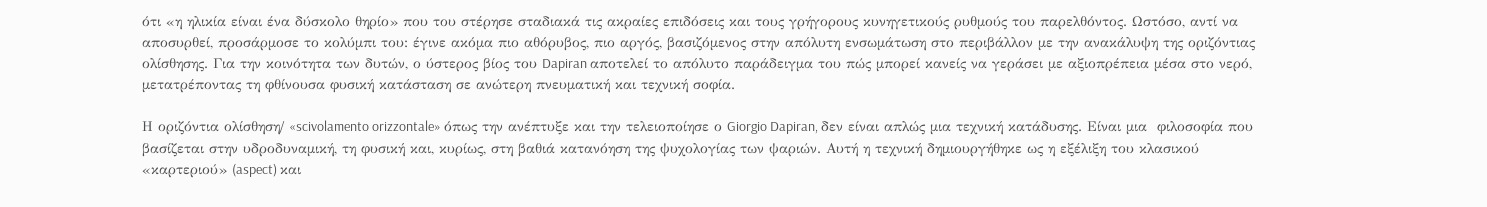ότι «η ηλικία είναι ένα δύσκολο θηρίο» που του στέρησε σταδιακά τις ακραίες επιδόσεις και τους γρήγορους κυνηγετικούς ρυθμούς του παρελθόντος. Ωστόσο, αντί να αποσυρθεί, προσάρμοσε το κολύμπι του: έγινε ακόμα πιο αθόρυβος, πιο αργός, βασιζόμενος στην απόλυτη ενσωμάτωση στο περιβάλλον με την ανακάλυψη της οριζόντιας ολίσθησης. Για την κοινότητα των δυτών, ο ύστερος βίος του Dapiran αποτελεί το απόλυτο παράδειγμα του πώς μπορεί κανείς να γεράσει με αξιοπρέπεια μέσα στο νερό, μετατρέποντας τη φθίνουσα φυσική κατάσταση σε ανώτερη πνευματική και τεχνική σοφία.

Η οριζόντια ολίσθηση/ «scivolamento orizzontale» όπως την ανέπτυξε και την τελειοποίησε ο Giorgio Dapiran, δεν είναι απλώς μια τεχνική κατάδυσης. Είναι μια  φιλοσοφία που βασίζεται στην υδροδυναμική, τη φυσική και, κυρίως, στη βαθιά κατανόηση της ψυχολογίας των ψαριών. Αυτή η τεχνική δημιουργήθηκε ως η εξέλιξη του κλασικού «καρτεριού» (aspect) και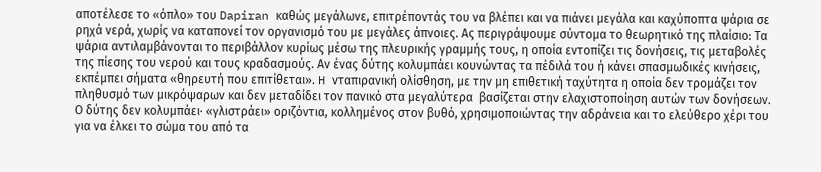αποτέλεσε το «όπλο» του Dapiran καθώς μεγάλωνε, επιτρέποντάς του να βλέπει και να πιάνει μεγάλα και καχύποπτα ψάρια σε ρηχά νερά, χωρίς να καταπονεί τον οργανισμό του με μεγάλες άπνοιες. Ας περιγράψουμε σύντομα το θεωρητικό της πλαίσιο: Τα ψάρια αντιλαμβάνονται το περιβάλλον κυρίως μέσω της πλευρικής γραμμής τους, η οποία εντοπίζει τις δονήσεις, τις μεταβολές της πίεσης του νερού και τους κραδασμούς. Αν ένας δύτης κολυμπάει κουνώντας τα πέδιλά του ή κάνει σπασμωδικές κινήσεις, εκπέμπει σήματα «θηρευτή που επιτίθεται». H νταπιρανική ολίσθηση, με την μη επιθετική ταχύτητα η οποία δεν τρομάζει τον πληθυσμό των μικρόψαρων και δεν μεταδίδει τον πανικό στα μεγαλύτερα  βασίζεται στην ελαχιστοποίηση αυτών των δονήσεων. Ο δύτης δεν κολυμπάει· «γλιστράει» οριζόντια, κολλημένος στον βυθό, χρησιμοποιώντας την αδράνεια και το ελεύθερο χέρι του για να έλκει το σώμα του από τα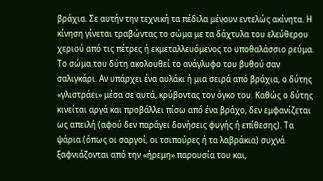βράχια. Σε αυτήν την τεχνική τα πέδιλα μένουν εντελώς ακίνητα. Η κίνηση γίνεται τραβώντας το σώμα με τα δάχτυλα του ελεύθερου χεριού από τις πέτρες ή εκμεταλλευόμενος το υποθαλάσσιο ρεύμα. Το σώμα του δύτη ακολουθεί το ανάγλυφο του βυθού σαν σαλιγκάρι. Αν υπάρχει ένα αυλάκι ή μια σειρά από βράχια, ο δύτης «γλιστράει» μέσα σε αυτά, κρύβοντας τον όγκο του. Καθώς ο δύτης κινείται αργά και προβάλλει πίσω από ένα βράχο, δεν εμφανίζεται ως απειλή (αφού δεν παράγει δονήσεις φυγής ή επίθεσης). Τα ψάρια (όπως οι σαργοί, οι τσιπούρες ή τα λαβράκια) συχνά ξαφνιάζονται από την «ήρεμη» παρουσία του και,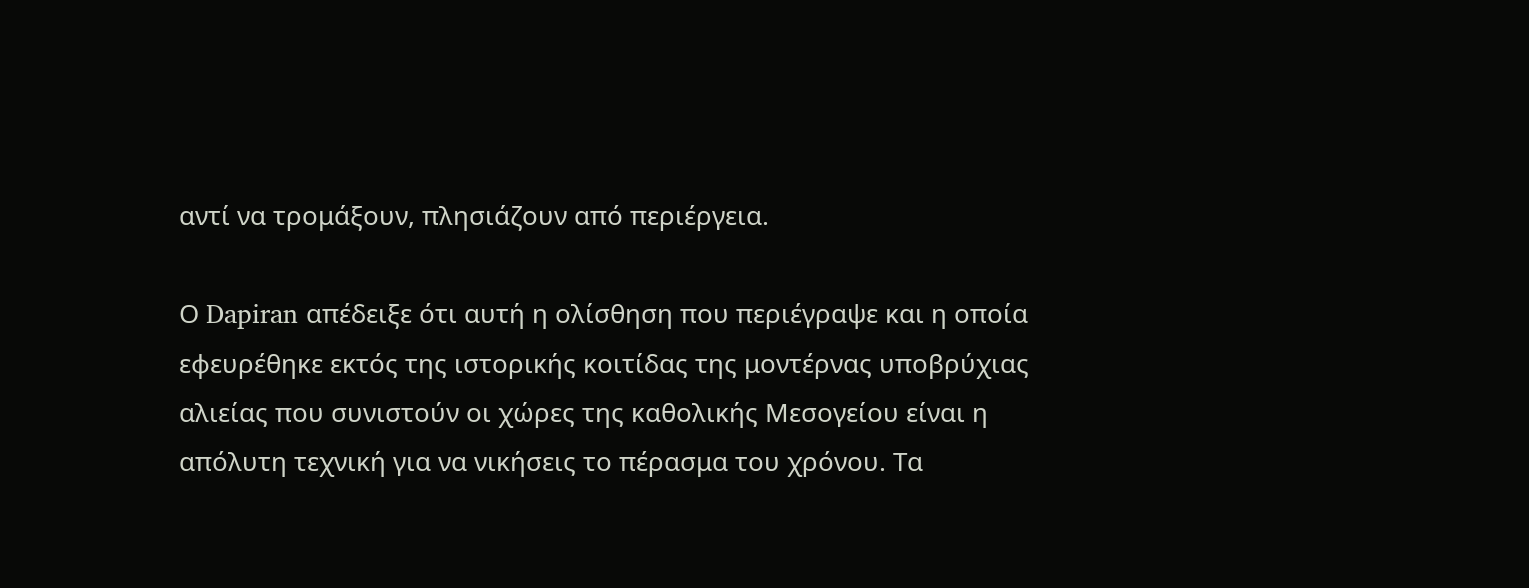αντί να τρομάξουν, πλησιάζουν από περιέργεια.

Ο Dapiran απέδειξε ότι αυτή η ολίσθηση που περιέγραψε και η οποία εφευρέθηκε εκτός της ιστορικής κοιτίδας της μοντέρνας υποβρύχιας αλιείας που συνιστούν οι χώρες της καθολικής Μεσογείου είναι η απόλυτη τεχνική για να νικήσεις το πέρασμα του χρόνου. Τα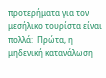προτερήματα για τον μεσήλικο τουρίστα είναι πολλά:  Πρώτα, η μηδενική κατανάλωση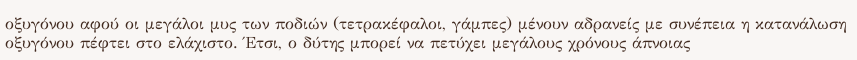οξυγόνου αφού οι μεγάλοι μυς των ποδιών (τετρακέφαλοι, γάμπες) μένουν αδρανείς με συνέπεια η κατανάλωση οξυγόνου πέφτει στο ελάχιστο. Έτσι, ο δύτης μπορεί να πετύχει μεγάλους χρόνους άπνοιας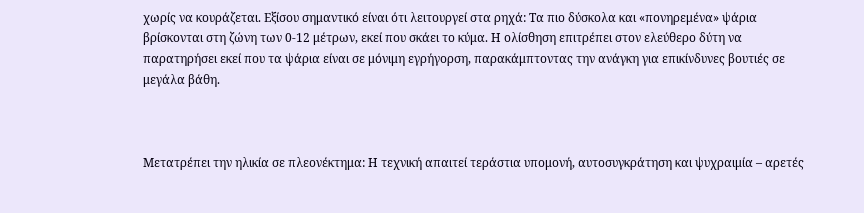χωρίς να κουράζεται. Εξίσου σημαντικό είναι ότι λειτουργεί στα ρηχά: Τα πιο δύσκολα και «πονηρεμένα» ψάρια βρίσκονται στη ζώνη των 0-12 μέτρων, εκεί που σκάει το κύμα. Η ολίσθηση επιτρέπει στον ελεύθερο δύτη να παρατηρήσει εκεί που τα ψάρια είναι σε μόνιμη εγρήγορση, παρακάμπτοντας την ανάγκη για επικίνδυνες βουτιές σε μεγάλα βάθη.



Μετατρέπει την ηλικία σε πλεονέκτημα: Η τεχνική απαιτεί τεράστια υπομονή, αυτοσυγκράτηση και ψυχραιμία – αρετές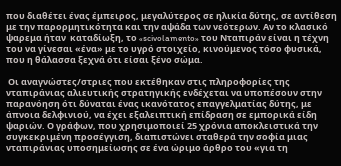που διαθέτει ένας έμπειρος, μεγαλύτερος σε ηλικία δύτης, σε αντίθεση με την παρορμητικότητα και την αψάδα των νεότερων. Αν το κλασικό ψαρεμα ήταν  καταδίωξη, το «scivolamento» του Νταπιράν είναι η τέχνη του να γίνεσαι «ένα» με το υγρό στοιχείο, κινούμενος τόσο φυσικά, που η θάλασσα ξεχνά ότι είσαι ξένο σώμα.

 Οι αναγνώστες/στριες που εκτέθηκαν στις πληροφορίες της νταπιράνιας αλιευτικής στρατηγικής ενδέχεται να υποπέσουν στην παρανόηση ότι δύναται ένας ικανότατος επαγγελματίας δύτης, με άπνοια δελφινιού, να έχει εξαλειπτική επίδραση σε εμπορικά είδη ψαριών. Ο γράφων, που χρησιμοποιεί 25 χρόνια αποκλειστικά την συγκεκριμένη προσέγγιση, διαπιστώνει σταθερά την σοφία μιας νταπιράνιας υποσημείωσης σε ένα ώριμο άρθρο του «για τη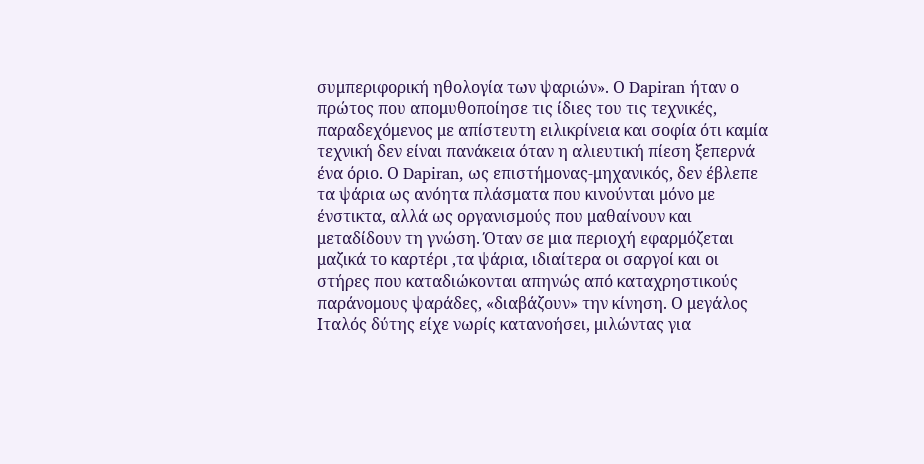συμπεριφορική ηθολογία των ψαριών». Ο Dapiran ήταν ο πρώτος που απομυθοποίησε τις ίδιες του τις τεχνικές, παραδεχόμενος με απίστευτη ειλικρίνεια και σοφία ότι καμία τεχνική δεν είναι πανάκεια όταν η αλιευτική πίεση ξεπερνά ένα όριο. Ο Dapiran, ως επιστήμονας-μηχανικός, δεν έβλεπε τα ψάρια ως ανόητα πλάσματα που κινούνται μόνο με ένστικτα, αλλά ως οργανισμούς που μαθαίνουν και μεταδίδουν τη γνώση. Όταν σε μια περιοχή εφαρμόζεται μαζικά το καρτέρι ,τα ψάρια, ιδιαίτερα οι σαργοί και οι στήρες που καταδιώκονται απηνώς από καταχρηστικούς παράνομους ψαράδες, «διαβάζουν» την κίνηση. Ο μεγάλος Ιταλός δύτης είχε νωρίς κατανοήσει, μιλώντας για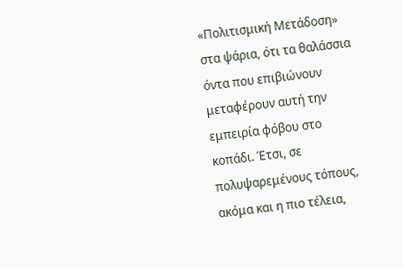«Πολιτισμική Μετάδοση» στα ψάρια, ότι τα θαλάσσια όντα που επιβιώνουν μεταφέρουν αυτή την εμπειρία φόβου στο κοπάδι. Έτσι, σε πολυψαρεμένους τόπους, ακόμα και η πιο τέλεια,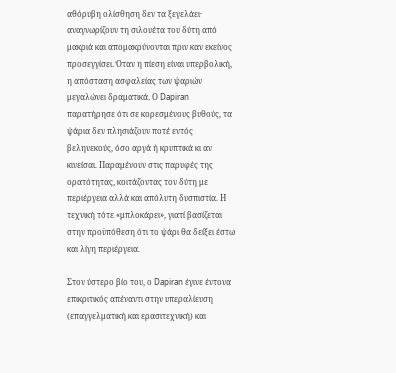αθόρυβη ολίσθηση δεν τα ξεγελάει· αναγνωρίζουν τη σιλουέτα του δύτη από μακριά και απομακρύνονται πριν καν εκείνος προσεγγίσει. Όταν η πίεση είναι υπερβολική, η απόσταση ασφαλείας των ψαριών μεγαλώνει δραματικά. Ο Dapiran παρατήρησε ότι σε κορεσμένους βυθούς, τα ψάρια δεν πλησιάζουν ποτέ εντός βεληνεκούς, όσο αργά ή κρυπτικά κι αν κινείσαι. Παραμένουν στις παρυφές της ορατότητας, κοιτάζοντας τον δύτη με περιέργεια αλλά και απόλυτη δυσπιστία. Η τεχνική τότε «μπλοκάρει», γιατί βασίζεται στην προϋπόθεση ότι το ψάρι θα δείξει έστω και λίγη περιέργεια.

Στον ύστερο βίο του, ο Dapiran έγινε έντονα επικριτικός απέναντι στην υπεραλίευση (επαγγελματική και ερασιτεχνική) και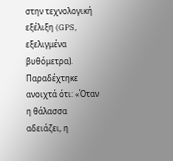στην τεχνολογική εξέλιξη (GPS, εξελιγμένα βυθόμετρα). Παραδέχτηκε ανοιχτά ότι: «Όταν η θάλασσα αδειάζει, η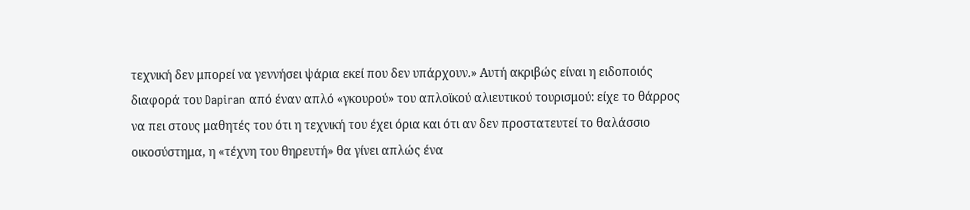τεχνική δεν μπορεί να γεννήσει ψάρια εκεί που δεν υπάρχουν.» Αυτή ακριβώς είναι η ειδοποιός διαφορά του Dapiran από έναν απλό «γκουρού» του απλοϊκού αλιευτικού τουρισμού: είχε το θάρρος να πει στους μαθητές του ότι η τεχνική του έχει όρια και ότι αν δεν προστατευτεί το θαλάσσιο οικοσύστημα, η «τέχνη του θηρευτή» θα γίνει απλώς ένα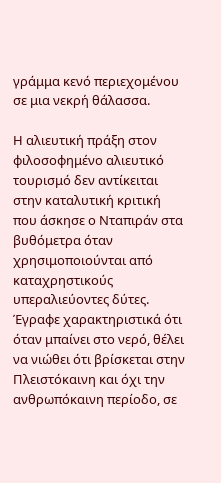γράμμα κενό περιεχομένου σε μια νεκρή θάλασσα.

Η αλιευτική πράξη στον  φιλοσοφημένο αλιευτικό τουρισμό δεν αντίκειται στην καταλυτική κριτική που άσκησε ο Νταπιράν στα βυθόμετρα όταν χρησιμοποιούνται από καταχρηστικούς υπεραλιεύοντες δύτες. Έγραφε χαρακτηριστικά ότι όταν μπαίνει στο νερό, θέλει να νιώθει ότι βρίσκεται στην Πλειστόκαινη και όχι την ανθρωπόκαινη περίοδο, σε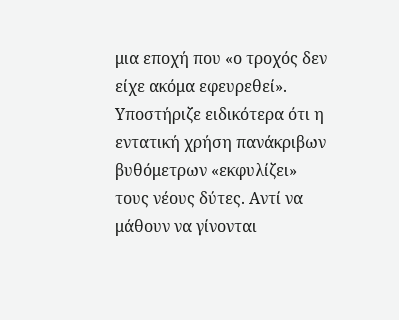μια εποχή που «ο τροχός δεν είχε ακόμα εφευρεθεί». Υποστήριζε ειδικότερα ότι η εντατική χρήση πανάκριβων βυθόμετρων «εκφυλίζει» τους νέους δύτες. Αντί να μάθουν να γίνονται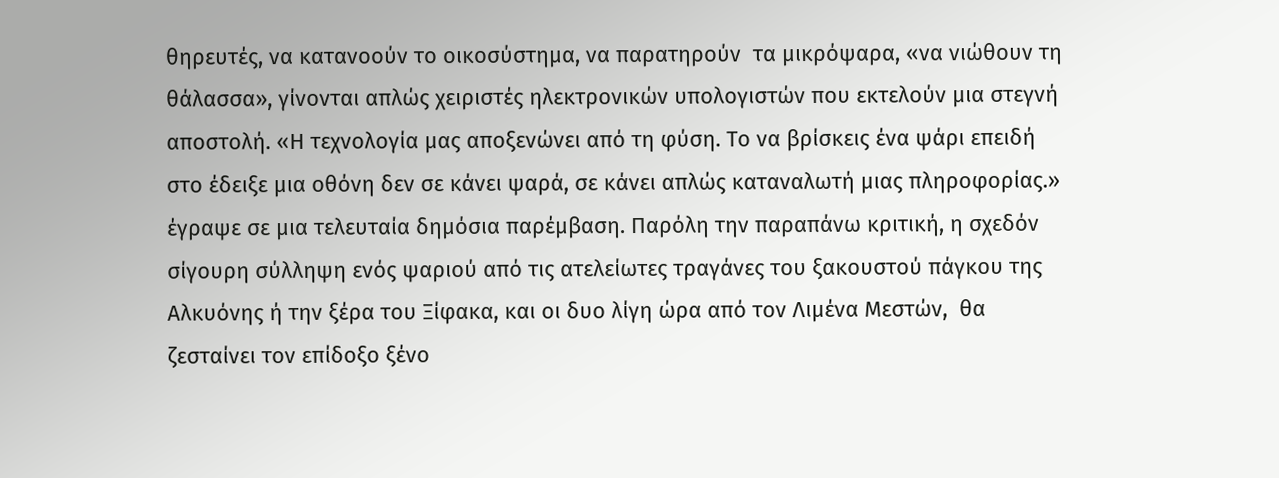θηρευτές, να κατανοούν το οικοσύστημα, να παρατηρούν  τα μικρόψαρα, «να νιώθουν τη θάλασσα», γίνονται απλώς χειριστές ηλεκτρονικών υπολογιστών που εκτελούν μια στεγνή αποστολή. «Η τεχνολογία μας αποξενώνει από τη φύση. Το να βρίσκεις ένα ψάρι επειδή στο έδειξε μια οθόνη δεν σε κάνει ψαρά, σε κάνει απλώς καταναλωτή μιας πληροφορίας.» έγραψε σε μια τελευταία δημόσια παρέμβαση. Παρόλη την παραπάνω κριτική, η σχεδόν σίγουρη σύλληψη ενός ψαριού από τις ατελείωτες τραγάνες του ξακουστού πάγκου της Αλκυόνης ή την ξέρα του Ξίφακα, και οι δυο λίγη ώρα από τον Λιμένα Μεστών,  θα ζεσταίνει τον επίδοξο ξένο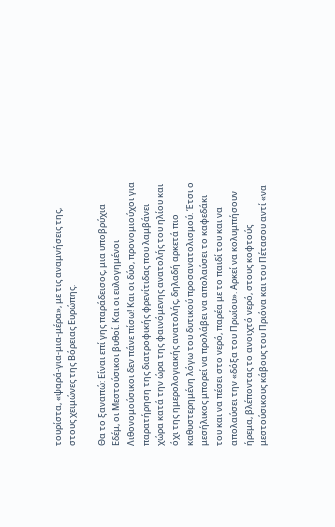τουρίστα, «ψαρά-για-μια-μέρα», με τις αναμνήσεις της, στους χειμώνες της Βόρειας Ευρώπης.

Θα το ξαναπώ: Είναι επί γης παράδεισος, μια υποβρύχια Εδέμ, οι Μεστούσικοι βυθοί. Και οι ευλογημένοι Λιθονομούσικοι δεν πάνε πίσω! Και οι δύο, προνομιούχοι για παρατήρηση της διατροφικής φρενίτιδας που λαμβάνει χώρα κατά την ώρα της φαινόμενης ανατολής του ηλίου και όχι της ημερολογιακής ανατολής, δηλαδή αρκετά πιο καθυστερημένη λόγω του δυτικού προσανατολισμού. Έτσι ο μεσήλικος μπορεί να προλάβει να απολαύσει το καφεδάκι του και να πέσει στο νερό, παρέα με το παιδί του και να απολαύσει την «δόξα του Πρωίου». Αρκεί να κολυμπήσουν ήρεμα, βλέποντας το ανοιχτό νερό, στους κοφτούς μεστούσικους κάβους του Πριόνα και του Πέτασου αντί «να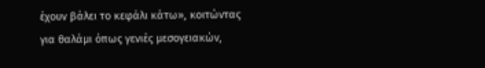έχουν βάλει το κεφάλι κάτω», κοιτώντας για θαλάμι όπως γενιές μεσογειακών,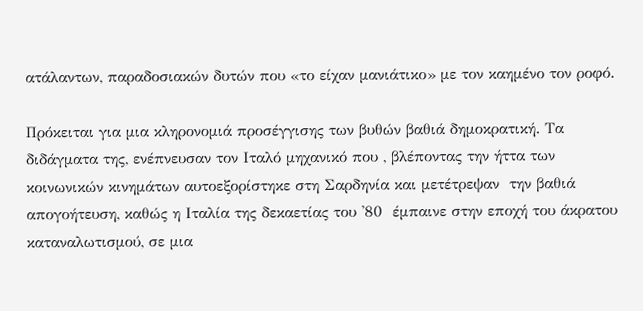ατάλαντων, παραδοσιακών δυτών που «το είχαν μανιάτικο» με τον καημένο τον ροφό.

Πρόκειται για μια κληρονομιά προσέγγισης των βυθών βαθιά δημοκρατική. Τα διδάγματα της, ενέπνευσαν τον Ιταλό μηχανικό που , βλέποντας την ήττα των κοινωνικών κινημάτων αυτοεξορίστηκε στη Σαρδηνία και μετέτρεψαν  την βαθιά απογοήτευση, καθώς η Ιταλία της δεκαετίας του '80  έμπαινε στην εποχή του άκρατου καταναλωτισμού, σε μια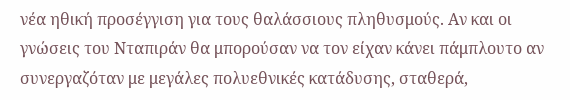νέα ηθική προσέγγιση για τους θαλάσσιους πληθυσμούς. Αν και οι γνώσεις του Νταπιράν θα μπορούσαν να τον είχαν κάνει πάμπλουτο αν συνεργαζόταν με μεγάλες πολυεθνικές κατάδυσης, σταθερά,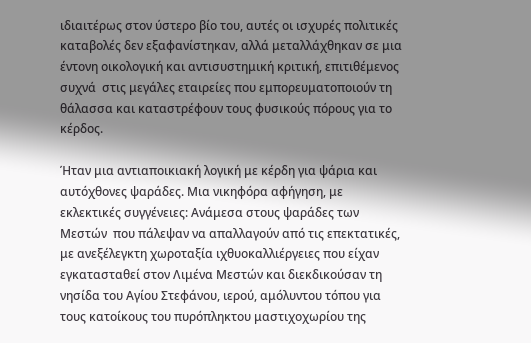ιδιαιτέρως στον ύστερο βίο του, αυτές οι ισχυρές πολιτικές καταβολές δεν εξαφανίστηκαν, αλλά μεταλλάχθηκαν σε μια έντονη οικολογική και αντισυστημική κριτική, επιτιθέμενος συχνά  στις μεγάλες εταιρείες που εμπορευματοποιούν τη θάλασσα και καταστρέφουν τους φυσικούς πόρους για το κέρδος.

Ήταν μια αντιαποικιακή λογική με κέρδη για ψάρια και αυτόχθονες ψαράδες. Μια νικηφόρα αφήγηση, με εκλεκτικές συγγένειες: Aνάμεσα στους ψαράδες των Μεστών  που πάλεψαν να απαλλαγούν από τις επεκτατικές, με ανεξέλεγκτη χωροταξία ιχθυοκαλλιέργειες που είχαν εγκατασταθεί στον Λιμένα Μεστών και διεκδικούσαν τη νησίδα του Αγίου Στεφάνου, ιερού, αμόλυντου τόπου για τους κατοίκους του πυρόπληκτου μαστιχοχωρίου της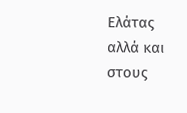Ελάτας αλλά και στους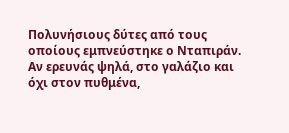Πολυνήσιους δύτες από τους οποίους εμπνεύστηκε ο Νταπιράν. Αν ερευνάς ψηλά, στο γαλάζιο και όχι στον πυθμένα,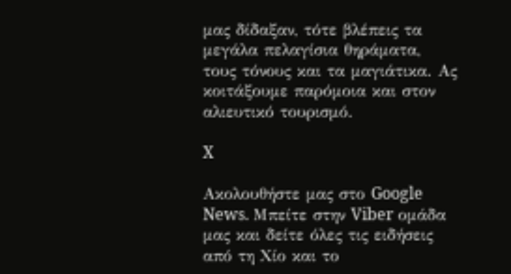μας δίδαξαν, τότε βλέπεις τα μεγάλα πελαγίσια θηράματα, τους τόνους και τα μαγιάτικα. Ας κοιτάξουμε παρόμοια και στον αλιευτικό τουρισμό.

X

Ακολουθήστε μας στο Google News. Μπείτε στην Viber ομάδα μας και δείτε όλες τις ειδήσεις από τη Χίο και το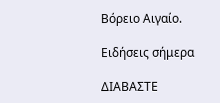Βόρειο Αιγαίο.

Ειδήσεις σήμερα

ΔΙΑΒΑΣΤΕ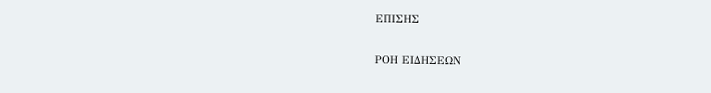ΕΠΙΣΗΣ

ΡΟΗ ΕΙΔΗΣΕΩΝ